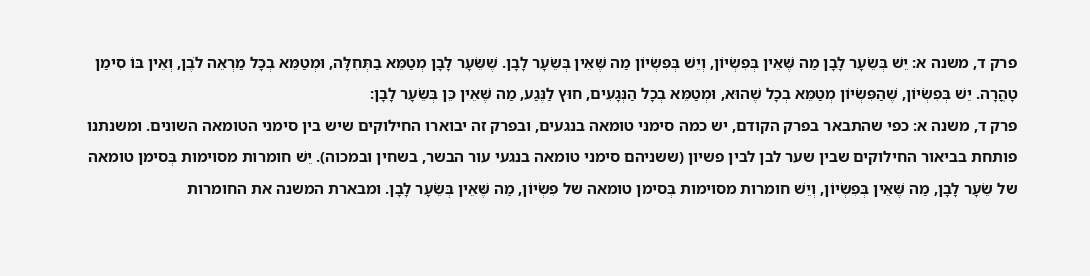פרק ד, משנה א: יֵשׁ בְּשֵׂעָר לָבָן מַה שֶּׁאֵין בְּפִשְׂיוֹן, וְיֵשׁ בְּפִשְׂיוֹן מַה שֶּׁאֵין בְּשֵׂעָר לָבָן. שֶׁשֵּׂעָר לָבָן מְטַמֵּא בַתְּחִלָּה, וּמְטַמֵּא בְכָל מַרְאֵה לֹבֶן, וְאֵין בּוֹ סִימַן טָהֳרָה. יֵשׁ בְּפִשְׂיוֹן, שֶׁהַפִּשְׂיוֹן מְטַמֵּא בְכָל שֶׁהוּא, וּמְטַמֵּא בְכָל הַנְּגָעִים, חוּץ לַנֶּגַע, מַה שֶּׁאֵין כֵּן בְּשֵׂעָר לָבָן:
פרק ד, משנה א: כפי שהתבאר בפרק הקודם, יש כמה סימני טומאה בנגעים, ובפרק זה יבוארו החילוקים שיש בין סימני הטומאה השונים. ומשנתנו פותחת בביאור החילוקים שבין שער לבן לבין פשיון (ששניהם סימני טומאה בנגעי עור הבשר, בשחין ובמכוה). יֵשׁ חומרות מסוימות בְּסימן טומאה של שֵׂעָר לָבָן, מַה שֶּׁאֵין בְּפִשְׂיוֹן, וְיֵשׁ חומרות מסוימות בְּסימן טומאה של פִשְׂיוֹן, מַה שֶּׁאֵין בְּשֵׂעָר לָבָן. ומבארת המשנה את החומרות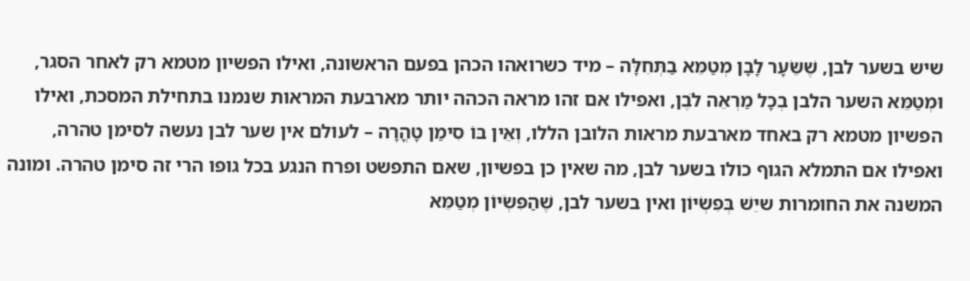שיש בשער לבן, שֶׁשֵּׂעָר לָבָן מְטַמֵּא בַתְּחִלָּה – מיד כשרואהו הכהן בפעם הראשונה, ואילו הפשיון מטמא רק לאחר הסגר, וּמְטַמֵּא השער הלבן בְכָל מַרְאֵה לֹבֶן, ואפילו אם זהו מראה הכהה יותר מארבעת המראות שנמנו בתחילת המסכת, ואילו הפשיון מטמא רק באחד מארבעת מראות הלובן הללו, וְאֵין בּוֹ סִימַן טָהֳרָה – לעולם אין שער לבן נעשה לסימן טהרה, ואפילו אם התמלא הגוף כולו בשער לבן, מה שאין כן בפשיון, שאם התפשט ופרח הנגע בכל גופו הרי זה סימן טהרה. ומונה המשנה את החומרות שיֵשׁ בְּפִשְׂיוֹן ואין בשער לבן, שֶׁהַפִּשְׂיוֹן מְטַמֵּא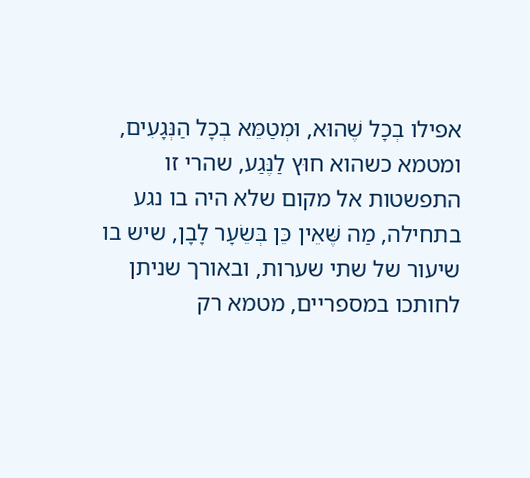אפילו בְכָל שֶׁהוּא, וּמְטַמֵּא בְכָל הַנְּגָעִים, ומטמא כשהוא חוּץ לַנֶּגַע, שהרי זו התפשטות אל מקום שלא היה בו נגע בתחילה, מַה שֶּׁאֵין כֵּן בְּשֵׂעָר לָבָן, שיש בו שיעור של שתי שערות, ובאורך שניתן לחותכו במספריים, מטמא רק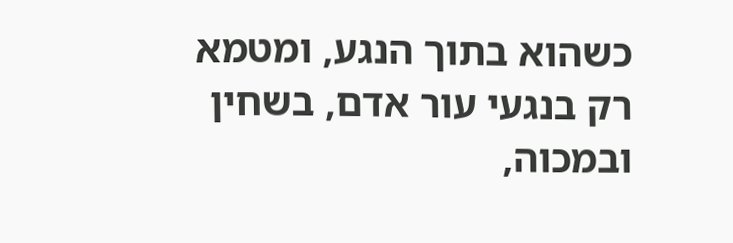כשהוא בתוך הנגע, ומטמא רק בנגעי עור אדם, בשחין ובמכוה,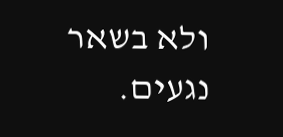ולא בשאר נגעים.